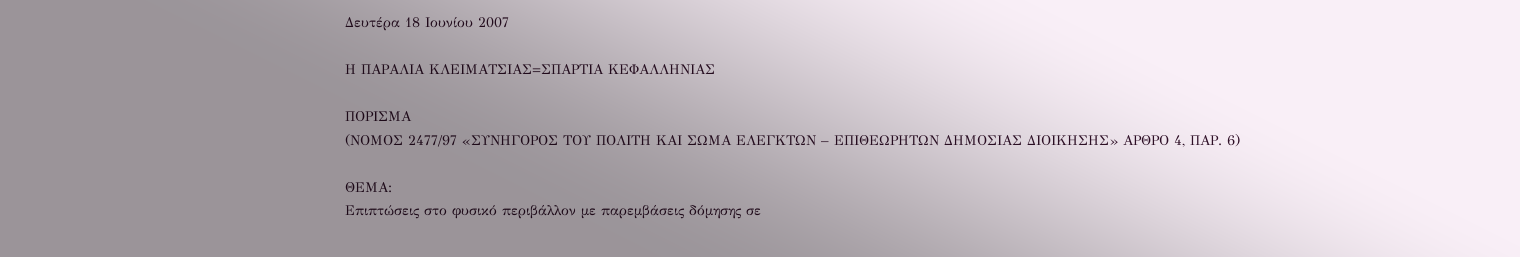Δευτέρα 18 Ιουνίου 2007

Η ΠΑΡΑΛΙΑ ΚΛΕΙΜΑΤΣΙΑΣ=ΣΠΑΡΤΙΑ ΚΕΦΑΛΛΗΝΙΑΣ

ΠΟΡΙΣΜΑ
(ΝΟΜΟΣ 2477/97 «ΣΥΝΗΓΟΡΟΣ ΤΟΥ ΠΟΛΙΤΗ ΚΑΙ ΣΩΜΑ ΕΛΕΓΚΤΩΝ – ΕΠΙΘΕΩΡΗΤΩΝ ΔΗΜΟΣΙΑΣ ΔΙΟΙΚΗΣΗΣ» ΑΡΘΡΟ 4, ΠΑΡ. 6)

ΘΕΜΑ:
Επιπτώσεις στο φυσικό περιβάλλον με παρεμβάσεις δόμησης σε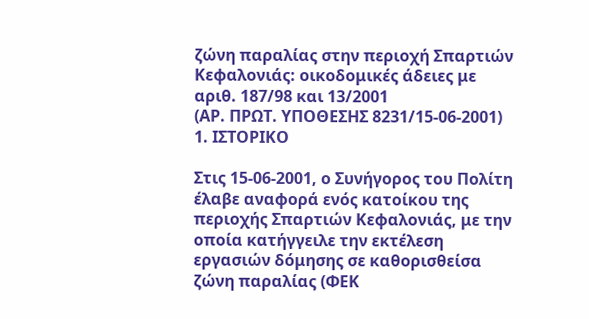ζώνη παραλίας στην περιοχή Σπαρτιών Κεφαλονιάς: οικοδομικές άδειες με αριθ. 187/98 και 13/2001
(ΑΡ. ΠΡΩΤ. ΥΠΟΘΕΣΗΣ 8231/15-06-2001)
1. ΙΣΤΟΡΙΚΟ

Στις 15-06-2001, ο Συνήγορος του Πολίτη έλαβε αναφορά ενός κατοίκου της περιοχής Σπαρτιών Κεφαλονιάς, με την οποία κατήγγειλε την εκτέλεση εργασιών δόμησης σε καθορισθείσα ζώνη παραλίας (ΦΕΚ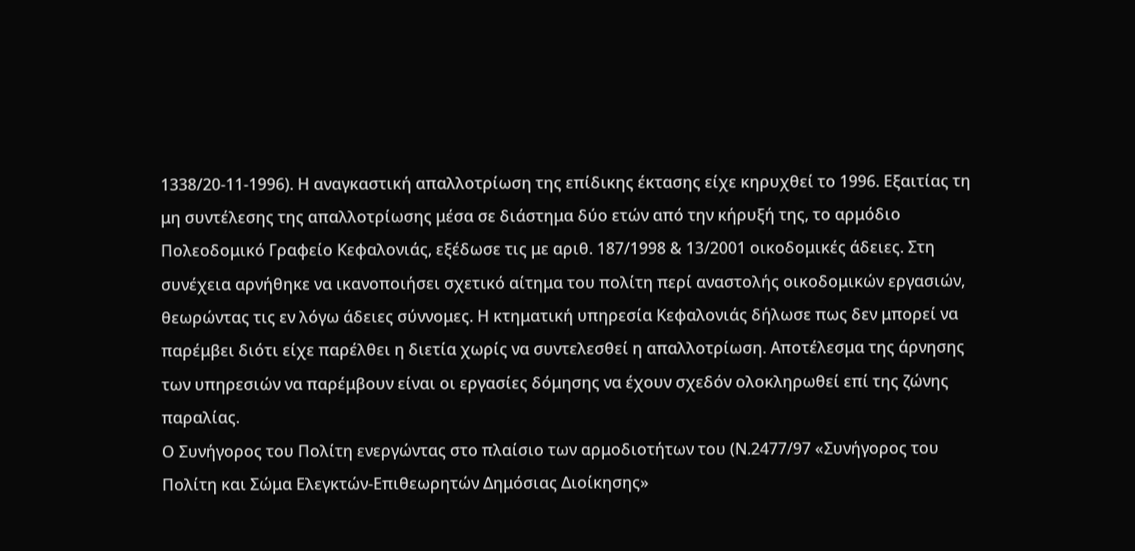1338/20-11-1996). Η αναγκαστική απαλλοτρίωση της επίδικης έκτασης είχε κηρυχθεί το 1996. Εξαιτίας τη μη συντέλεσης της απαλλοτρίωσης μέσα σε διάστημα δύο ετών από την κήρυξή της, το αρμόδιο Πολεοδομικό Γραφείο Κεφαλονιάς, εξέδωσε τις με αριθ. 187/1998 & 13/2001 οικοδομικές άδειες. Στη συνέχεια αρνήθηκε να ικανοποιήσει σχετικό αίτημα του πολίτη περί αναστολής οικοδομικών εργασιών, θεωρώντας τις εν λόγω άδειες σύννομες. Η κτηματική υπηρεσία Κεφαλονιάς δήλωσε πως δεν μπορεί να παρέμβει διότι είχε παρέλθει η διετία χωρίς να συντελεσθεί η απαλλοτρίωση. Αποτέλεσμα της άρνησης των υπηρεσιών να παρέμβουν είναι οι εργασίες δόμησης να έχουν σχεδόν ολοκληρωθεί επί της ζώνης παραλίας.
Ο Συνήγορος του Πολίτη ενεργώντας στο πλαίσιο των αρμοδιοτήτων του (Ν.2477/97 «Συνήγορος του Πολίτη και Σώμα Ελεγκτών-Επιθεωρητών Δημόσιας Διοίκησης»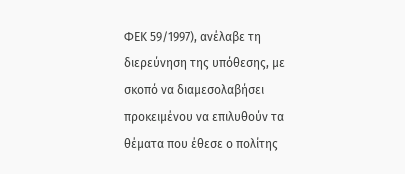ΦΕΚ 59/1997), ανέλαβε τη διερεύνηση της υπόθεσης, με σκοπό να διαμεσολαβήσει προκειμένου να επιλυθούν τα θέματα που έθεσε ο πολίτης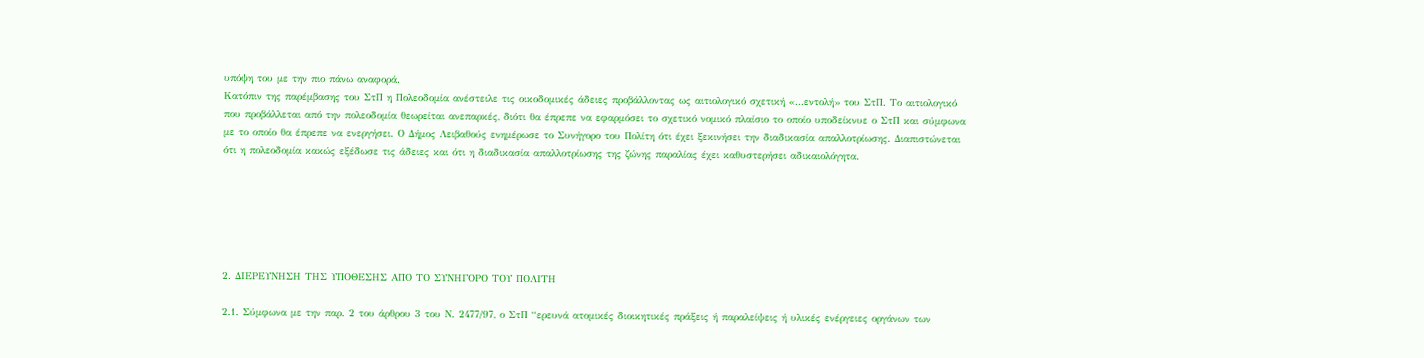υπόψη του με την πιο πάνω αναφορά.
Κατόπιν της παρέμβασης του ΣτΠ η Πολεοδομία ανέστειλε τις οικοδομικές άδειες προβάλλοντας ως αιτιολογικό σχετική «…εντολή» του ΣτΠ. Το αιτιολογικό που προβάλλεται από την πολεοδομία θεωρείται ανεπαρκές, διότι θα έπρεπε να εφαρμόσει το σχετικό νομικό πλαίσιο το οποίο υποδείκνυε ο ΣτΠ και σύμφωνα με το οποίο θα έπρεπε να ενεργήσει. Ο Δήμος Λειβαθούς ενημέρωσε το Συνήγορο του Πολίτη ότι έχει ξεκινήσει την διαδικασία απαλλοτρίωσης. Διαπιστώνεται ότι η πολεοδομία κακώς εξέδωσε τις άδειες και ότι η διαδικασία απαλλοτρίωσης της ζώνης παραλίας έχει καθυστερήσει αδικαιολόγητα.






2. ΔΙΕΡΕΥΝΗΣΗ ΤΗΣ ΥΠΟΘΕΣΗΣ ΑΠΟ ΤΟ ΣΥΝΗΓΟΡΟ ΤΟΥ ΠΟΛΙΤΗ

2.1. Σύμφωνα με την παρ. 2 του άρθρου 3 του Ν. 2477/97, ο ΣτΠ “ερευνά ατομικές διοικητικές πράξεις ή παραλείψεις ή υλικές ενέργειες οργάνων των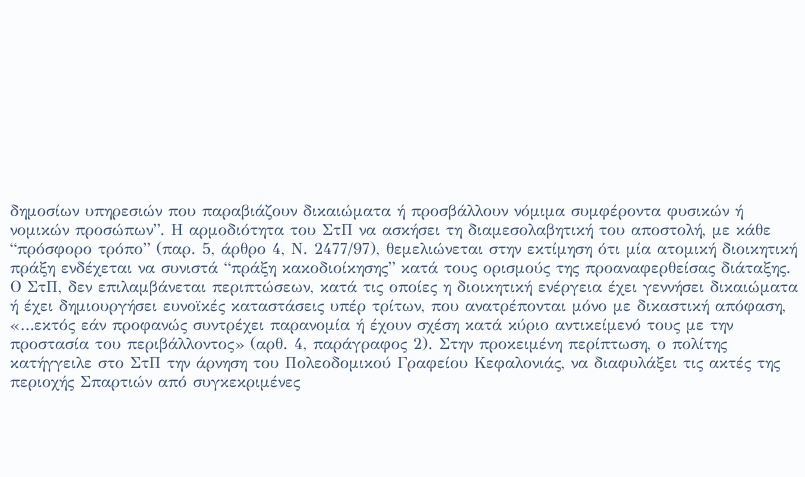δημοσίων υπηρεσιών που παραβιάζουν δικαιώματα ή προσβάλλουν νόμιμα συμφέροντα φυσικών ή νομικών προσώπων”. Η αρμοδιότητα του ΣτΠ να ασκήσει τη διαμεσολαβητική του αποστολή, με κάθε “πρόσφορο τρόπο” (παρ. 5, άρθρο 4, Ν. 2477/97), θεμελιώνεται στην εκτίμηση ότι μία ατομική διοικητική πράξη ενδέχεται να συνιστά “πράξη κακοδιοίκησης” κατά τους ορισμούς της προαναφερθείσας διάταξης. Ο ΣτΠ, δεν επιλαμβάνεται περιπτώσεων, κατά τις οποίες η διοικητική ενέργεια έχει γεννήσει δικαιώματα ή έχει δημιουργήσει ευνοϊκές καταστάσεις υπέρ τρίτων, που ανατρέπονται μόνο με δικαστική απόφαση, «…εκτός εάν προφανώς συντρέχει παρανομία ή έχουν σχέση κατά κύριο αντικείμενό τους με την προστασία του περιβάλλοντος» (αρθ. 4, παράγραφος 2). Στην προκειμένη περίπτωση, ο πολίτης κατήγγειλε στο ΣτΠ την άρνηση του Πολεοδομικού Γραφείου Κεφαλονιάς, να διαφυλάξει τις ακτές της περιοχής Σπαρτιών από συγκεκριμένες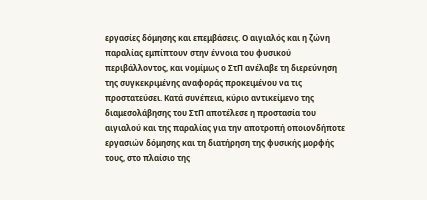εργασίες δόμησης και επεμβάσεις. Ο αιγιαλός και η ζώνη παραλίας εμπίπτουν στην έννοια του φυσικού περιβάλλοντος, και νομίμως ο ΣτΠ ανέλαβε τη διερεύνηση της συγκεκριμένης αναφοράς προκειμένου να τις προστατεύσει. Κατά συνέπεια, κύριο αντικείμενο της διαμεσολάβησης του ΣτΠ αποτέλεσε η προστασία του αιγιαλού και της παραλίας για την αποτροπή οποιονδήποτε εργασιών δόμησης και τη διατήρηση της φυσικής μορφής τους, στο πλαίσιο της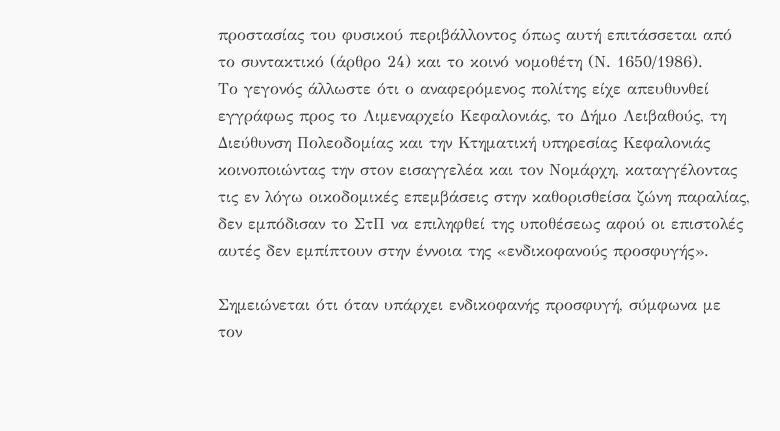προστασίας του φυσικού περιβάλλοντος όπως αυτή επιτάσσεται από το συντακτικό (άρθρο 24) και το κοινό νομοθέτη (Ν. 1650/1986).
Το γεγονός άλλωστε ότι ο αναφερόμενος πολίτης είχε απευθυνθεί εγγράφως προς το Λιμεναρχείο Κεφαλονιάς, το Δήμο Λειβαθούς, τη Διεύθυνση Πολεοδομίας και την Κτηματική υπηρεσίας Κεφαλονιάς κοινοποιώντας την στον εισαγγελέα και τον Νομάρχη, καταγγέλοντας τις εν λόγω οικοδομικές επεμβάσεις στην καθορισθείσα ζώνη παραλίας, δεν εμπόδισαν το ΣτΠ να επιληφθεί της υποθέσεως αφού οι επιστολές αυτές δεν εμπίπτουν στην έννοια της «ενδικοφανούς προσφυγής».

Σημειώνεται ότι όταν υπάρχει ενδικοφανής προσφυγή, σύμφωνα με τον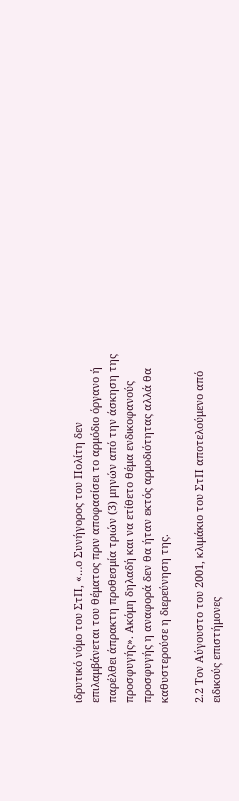ιδρυτικό νόμο του ΣτΠ, «…ο Συνήγορος του Πολίτη δεν επιλαμβάνεται του θέματος πριν αποφασίσει το αρμόδιο όργανο ή παρέλθει άπρακτη προθεσμία τριών (3) μηνών από την άσκηση της προσφυγής». Ακόμη δηλαδή και να ετίθετο θέμα ενδικοφανούς προσφυγής η αναφορά δεν θα ήταν εκτός αρμοδιότητας αλλά θα καθυστερούσε η διερεύνηση της.

2.2 Τον Αύγουστο του 2001, κλιμάκιο του ΣτΠ αποτελούμενο από ειδικούς επιστήμονες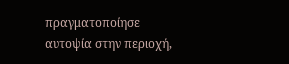πραγματοποίησε αυτοψία στην περιοχή,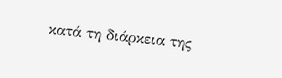κατά τη διάρκεια της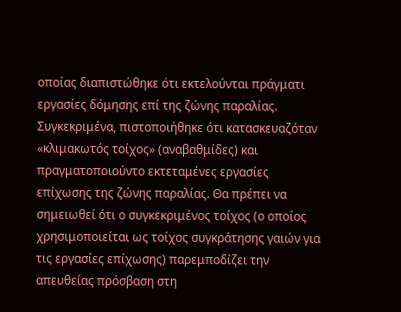οποίας διαπιστώθηκε ότι εκτελούνται πράγματι εργασίες δόμησης επί της ζώνης παραλίας. Συγκεκριμένα, πιστοποιήθηκε ότι κατασκευαζόταν «κλιμακωτός τοίχος» (αναβαθμίδες) και πραγματοποιούντο εκτεταμένες εργασίες επίχωσης της ζώνης παραλίας. Θα πρέπει να σημειωθεί ότι ο συγκεκριμένος τοίχος (ο οποίος χρησιμοποιείται ως τοίχος συγκράτησης γαιών για τις εργασίες επίχωσης) παρεμποδίζει την απευθείας πρόσβαση στη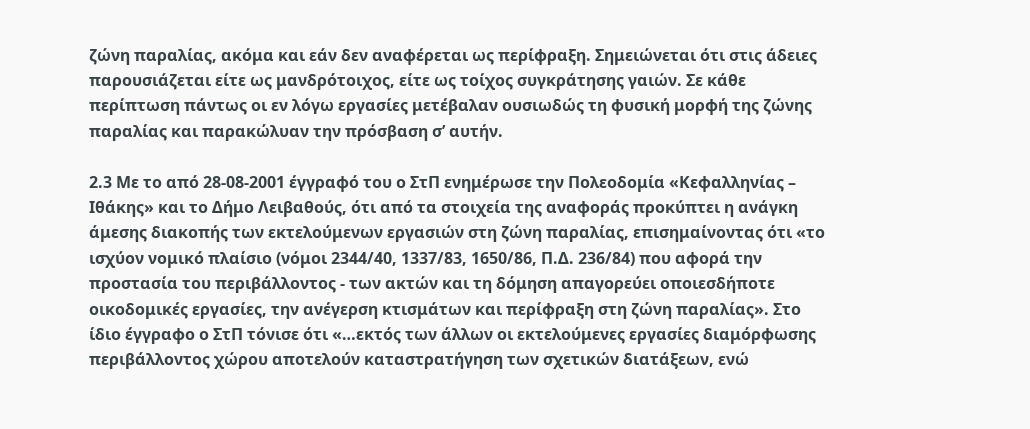ζώνη παραλίας, ακόμα και εάν δεν αναφέρεται ως περίφραξη. Σημειώνεται ότι στις άδειες παρουσιάζεται είτε ως μανδρότοιχος, είτε ως τοίχος συγκράτησης γαιών. Σε κάθε περίπτωση πάντως οι εν λόγω εργασίες μετέβαλαν ουσιωδώς τη φυσική μορφή της ζώνης παραλίας και παρακώλυαν την πρόσβαση σ’ αυτήν.

2.3 Με το από 28-08-2001 έγγραφό του ο ΣτΠ ενημέρωσε την Πολεοδομία «Κεφαλληνίας – Ιθάκης» και το Δήμο Λειβαθούς, ότι από τα στοιχεία της αναφοράς προκύπτει η ανάγκη άμεσης διακοπής των εκτελούμενων εργασιών στη ζώνη παραλίας, επισημαίνοντας ότι «το ισχύον νομικό πλαίσιο (νόμοι 2344/40, 1337/83, 1650/86, Π.Δ. 236/84) που αφορά την προστασία του περιβάλλοντος - των ακτών και τη δόμηση απαγορεύει οποιεσδήποτε οικοδομικές εργασίες, την ανέγερση κτισμάτων και περίφραξη στη ζώνη παραλίας». Στο ίδιο έγγραφο ο ΣτΠ τόνισε ότι «…εκτός των άλλων οι εκτελούμενες εργασίες διαμόρφωσης περιβάλλοντος χώρου αποτελούν καταστρατήγηση των σχετικών διατάξεων, ενώ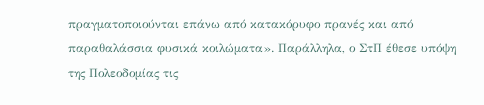πραγματοποιούνται επάνω από κατακόρυφο πρανές και από παραθαλάσσια φυσικά κοιλώματα». Παράλληλα, ο ΣτΠ έθεσε υπόψη της Πολεοδομίας τις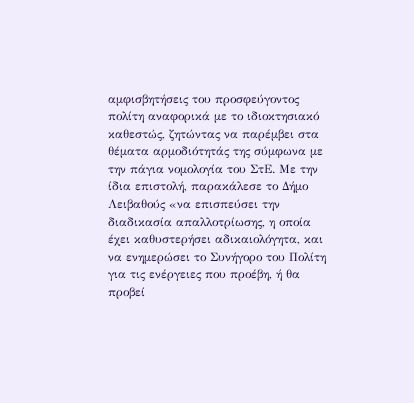αμφισβητήσεις του προσφεύγοντος πολίτη αναφορικά με το ιδιοκτησιακό καθεστώς, ζητώντας να παρέμβει στα θέματα αρμοδιότητάς της σύμφωνα με την πάγια νομολογία του ΣτΕ. Με την ίδια επιστολή, παρακάλεσε το Δήμο Λειβαθούς «να επισπεύσει την διαδικασία απαλλοτρίωσης, η οποία έχει καθυστερήσει αδικαιολόγητα, και να ενημερώσει το Συνήγορο του Πολίτη για τις ενέργειες που προέβη, ή θα προβεί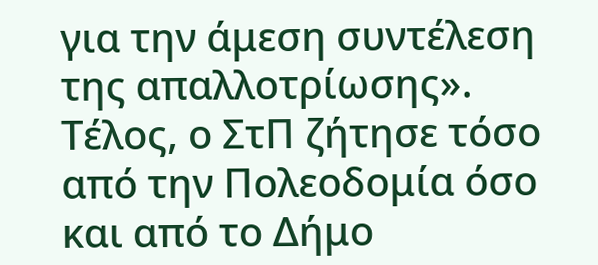για την άμεση συντέλεση της απαλλοτρίωσης». Τέλος, ο ΣτΠ ζήτησε τόσο από την Πολεοδομία όσο και από το Δήμο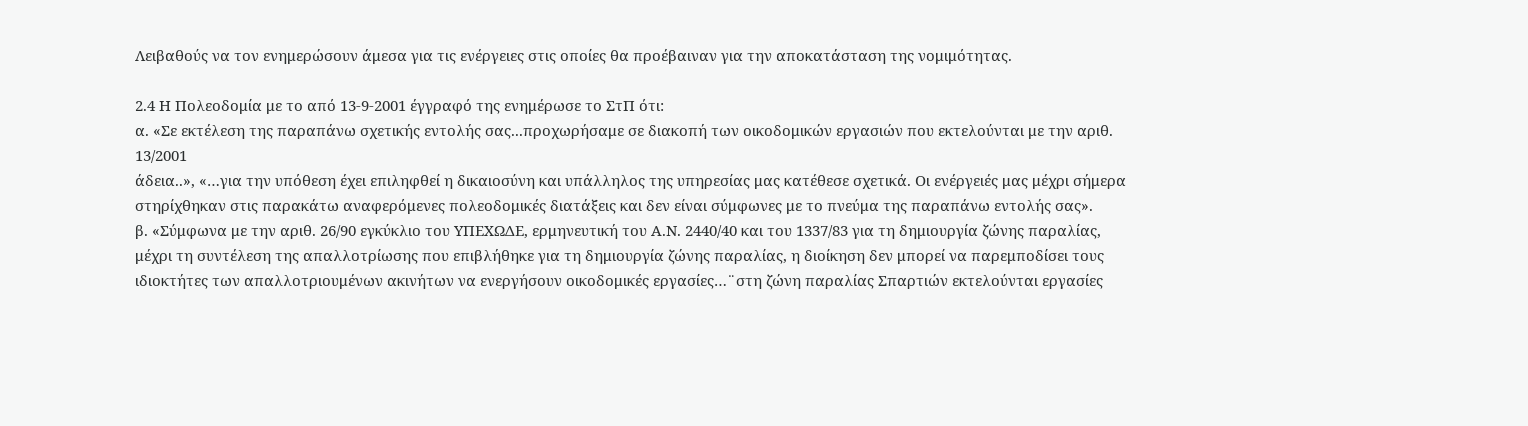Λειβαθούς να τον ενημερώσουν άμεσα για τις ενέργειες στις οποίες θα προέβαιναν για την αποκατάσταση της νομιμότητας.

2.4 Η Πολεοδομία με το από 13-9-2001 έγγραφό της ενημέρωσε το ΣτΠ ότι:
α. «Σε εκτέλεση της παραπάνω σχετικής εντολής σας...προχωρήσαμε σε διακοπή των οικοδομικών εργασιών που εκτελούνται με την αριθ. 13/2001
άδεια..», «…για την υπόθεση έχει επιληφθεί η δικαιοσύνη και υπάλληλος της υπηρεσίας μας κατέθεσε σχετικά. Οι ενέργειές μας μέχρι σήμερα στηρίχθηκαν στις παρακάτω αναφερόμενες πολεοδομικές διατάξεις και δεν είναι σύμφωνες με το πνεύμα της παραπάνω εντολής σας».
β. «Σύμφωνα με την αριθ. 26/90 εγκύκλιο του ΥΠΕΧΩΔΕ, ερμηνευτική του Α.Ν. 2440/40 και του 1337/83 για τη δημιουργία ζώνης παραλίας, μέχρι τη συντέλεση της απαλλοτρίωσης που επιβλήθηκε για τη δημιουργία ζώνης παραλίας, η διοίκηση δεν μπορεί να παρεμποδίσει τους ιδιοκτήτες των απαλλοτριουμένων ακινήτων να ενεργήσουν οικοδομικές εργασίες…¨στη ζώνη παραλίας Σπαρτιών εκτελούνται εργασίες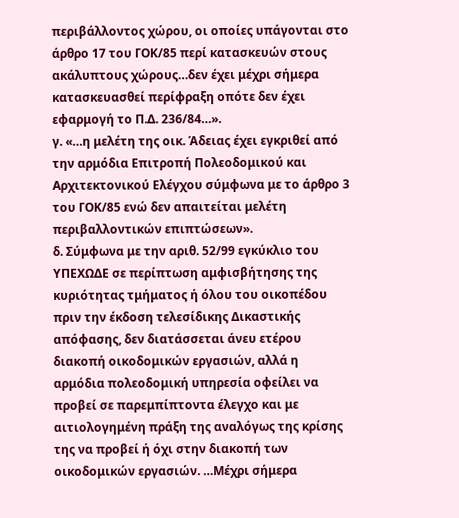περιβάλλοντος χώρου, οι οποίες υπάγονται στο άρθρο 17 του ΓΟΚ/85 περί κατασκευών στους ακάλυπτους χώρους…δεν έχει μέχρι σήμερα κατασκευασθεί περίφραξη οπότε δεν έχει εφαρμογή το Π.Δ. 236/84…».
γ. «…η μελέτη της οικ. Άδειας έχει εγκριθεί από την αρμόδια Επιτροπή Πολεοδομικού και Αρχιτεκτονικού Ελέγχου σύμφωνα με το άρθρο 3 του ΓΟΚ/85 ενώ δεν απαιτείται μελέτη περιβαλλοντικών επιπτώσεων».
δ. Σύμφωνα με την αριθ. 52/99 εγκύκλιο του ΥΠΕΧΩΔΕ σε περίπτωση αμφισβήτησης της κυριότητας τμήματος ή όλου του οικοπέδου πριν την έκδοση τελεσίδικης Δικαστικής απόφασης, δεν διατάσσεται άνευ ετέρου διακοπή οικοδομικών εργασιών, αλλά η αρμόδια πολεοδομική υπηρεσία οφείλει να προβεί σε παρεμπίπτοντα έλεγχο και με αιτιολογημένη πράξη της αναλόγως της κρίσης της να προβεί ή όχι στην διακοπή των οικοδομικών εργασιών. …Μέχρι σήμερα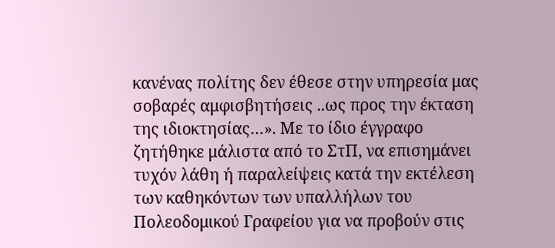κανένας πολίτης δεν έθεσε στην υπηρεσία μας σοβαρές αμφισβητήσεις ..ως προς την έκταση της ιδιοκτησίας…». Με το ίδιο έγγραφο ζητήθηκε μάλιστα από το ΣτΠ, να επισημάνει τυχόν λάθη ή παραλείψεις κατά την εκτέλεση των καθηκόντων των υπαλλήλων του Πολεοδομικού Γραφείου για να προβούν στις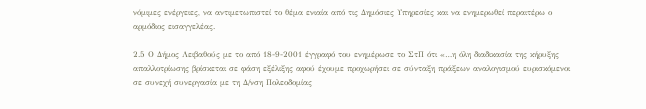νόμιμες ενέργειες, να αντιμετωπιστεί το θέμα ενιαία από τις Δημόσιες Υπηρεσίες και να ενημερωθεί περαιτέρω ο αρμόδιος εισαγγελέας.

2.5 Ο Δήμος Λειβαθούς με το από 18-9-2001 έγγραφό του ενημέρωσε το ΣτΠ ότι «…η όλη διαδικασία της κήρυξης απαλλοτρίωσης βρίσκεται σε φάση εξέλιξης αφού έχουμε προχωρήσει σε σύνταξη πράξεων αναλογισμού ευρισκόμενοι σε συνεχή συνεργασία με τη Δ/νση Πολεοδομίας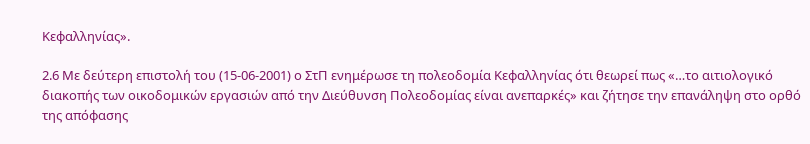Κεφαλληνίας».

2.6 Με δεύτερη επιστολή του (15-06-2001) ο ΣτΠ ενημέρωσε τη πολεοδομία Κεφαλληνίας ότι θεωρεί πως «…το αιτιολογικό διακοπής των οικοδομικών εργασιών από την Διεύθυνση Πολεοδομίας είναι ανεπαρκές» και ζήτησε την επανάληψη στο ορθό της απόφασης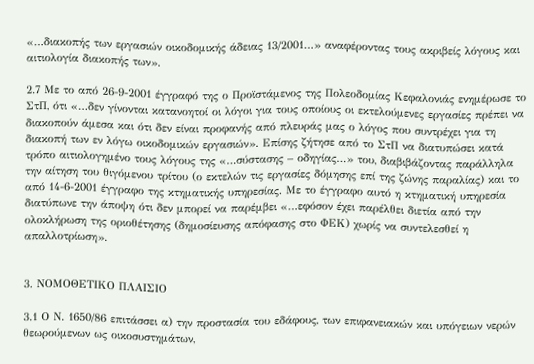«…διακοπής των εργασιών οικοδομικής άδειας 13/2001…» αναφέροντας τους ακριβείς λόγους και αιτιολογία διακοπής των».

2.7 Με το από 26-9-2001 έγγραφό της ο Προϊστάμενος της Πολεοδομίας Κεφαλονιάς ενημέρωσε το ΣτΠ, ότι «…δεν γίνονται κατανοητοί οι λόγοι για τους οποίους οι εκτελούμενες εργασίες πρέπει να διακοπούν άμεσα και ότι δεν είναι προφανής από πλευράς μας ο λόγος που συντρέχει για τη διακοπή των εν λόγω οικοδομικών εργασιών». Επίσης ζήτησε από το ΣτΠ να διατυπώσει κατά τρόπο αιτιολογημένο τους λόγους της «…σύστασης – οδηγίας…» του, διαβιβάζοντας παράλληλα την αίτηση του θιγόμενου τρίτου (ο εκτελών τις εργασίες δόμησης επί της ζώνης παραλίας) και το από 14-6-2001 έγγραφο της κτηματικής υπηρεσίας. Με το έγγραφο αυτό η κτηματική υπηρεσία διατύπωνε την άποψη ότι δεν μπορεί να παρέμβει «…εφόσον έχει παρέλθει διετία από την ολοκλήρωση της οριοθέτησης (δημοσίευσης απόφασης στο ΦΕΚ) χωρίς να συντελεσθεί η απαλλοτρίωση».


3. ΝΟΜΟΘΕΤΙΚΟ ΠΛΑΙΣΙΟ

3.1 Ο Ν. 1650/86 επιτάσσει α) την προστασία του εδάφους, των επιφανειακών και υπόγειων νερών θεωρούμενων ως οικοσυστημάτων,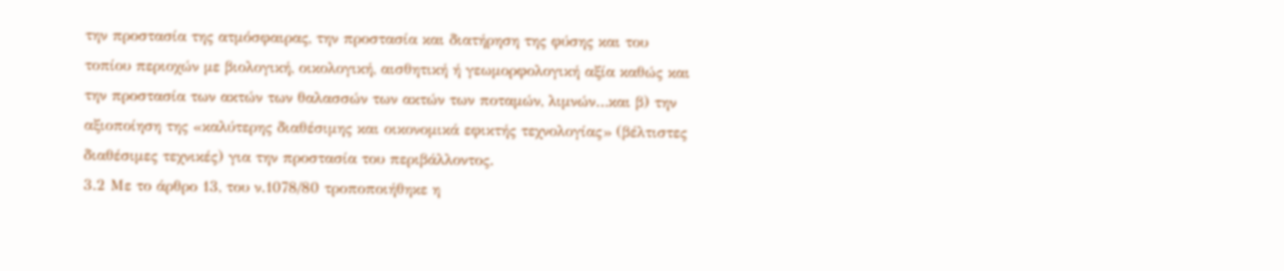την προστασία της ατμόσφαιρας, την προστασία και διατήρηση της φύσης και του τοπίου περιοχών με βιολογική, οικολογική, αισθητική ή γεωμορφολογική αξία καθώς και την προστασία των ακτών των θαλασσών των ακτών των ποταμών, λιμνών…και β) την αξιοποίηση της «καλύτερης διαθέσιμης και οικονομικά εφικτής τεχνολογίας» (βέλτιστες διαθέσιμες τεχνικές) για την προστασία του περιβάλλοντος.
3.2 Με το άρθρο 13, του ν.1078/80 τροποποιήθηκε η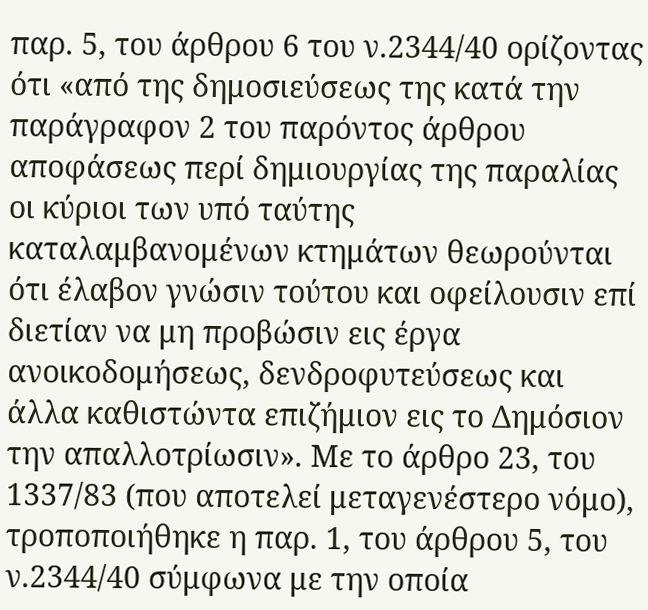παρ. 5, του άρθρου 6 του ν.2344/40 ορίζοντας ότι «από της δημοσιεύσεως της κατά την παράγραφον 2 του παρόντος άρθρου αποφάσεως περί δημιουργίας της παραλίας οι κύριοι των υπό ταύτης καταλαμβανομένων κτημάτων θεωρούνται ότι έλαβον γνώσιν τούτου και οφείλουσιν επί διετίαν να μη προβώσιν εις έργα ανοικοδομήσεως, δενδροφυτεύσεως και άλλα καθιστώντα επιζήμιον εις το Δημόσιον την απαλλοτρίωσιν». Με το άρθρο 23, του 1337/83 (που αποτελεί μεταγενέστερο νόμο), τροποποιήθηκε η παρ. 1, του άρθρου 5, του ν.2344/40 σύμφωνα με την οποία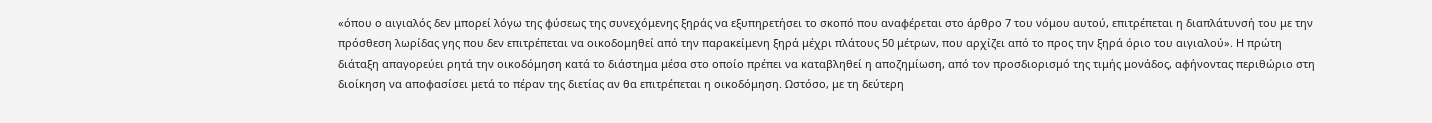«όπου ο αιγιαλός δεν μπορεί λόγω της φύσεως της συνεχόμενης ξηράς να εξυπηρετήσει το σκοπό που αναφέρεται στο άρθρο 7 του νόμου αυτού, επιτρέπεται η διαπλάτυνσή του με την πρόσθεση λωρίδας γης που δεν επιτρέπεται να οικοδομηθεί από την παρακείμενη ξηρά μέχρι πλάτους 50 μέτρων, που αρχίζει από το προς την ξηρά όριο του αιγιαλού». Η πρώτη διάταξη απαγορεύει ρητά την οικοδόμηση κατά το διάστημα μέσα στο οποίο πρέπει να καταβληθεί η αποζημίωση, από τον προσδιορισμό της τιμής μονάδος, αφήνοντας περιθώριο στη διοίκηση να αποφασίσει μετά το πέραν της διετίας αν θα επιτρέπεται η οικοδόμηση. Ωστόσο, με τη δεύτερη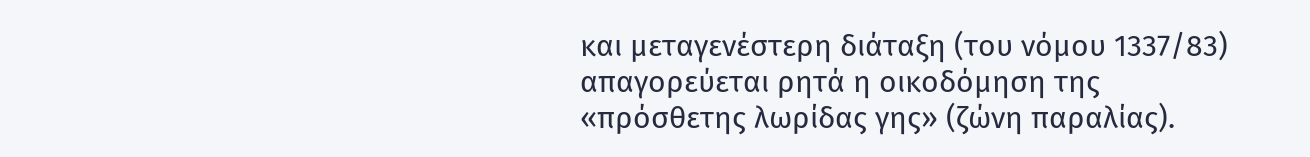και μεταγενέστερη διάταξη (του νόμου 1337/83) απαγορεύεται ρητά η οικοδόμηση της «πρόσθετης λωρίδας γης» (ζώνη παραλίας).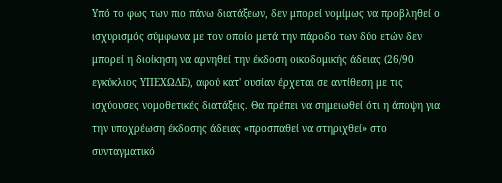Υπό το φως των πιο πάνω διατάξεων, δεν μπορεί νομίμως να προβληθεί ο ισχυρισμός σύμφωνα με τον οποίο μετά την πάροδο των δύο ετών δεν μπορεί η διοίκηση να αρνηθεί την έκδοση οικοδομικής άδειας (26/90 εγκύκλιος ΥΠΕΧΩΔΕ), αφού κατ' ουσίαν έρχεται σε αντίθεση με τις ισχύουσες νομοθετικές διατάξεις. Θα πρέπει να σημειωθεί ότι η άποψη για την υποχρέωση έκδοσης άδειας «προσπαθεί να στηριχθεί» στο συνταγματικό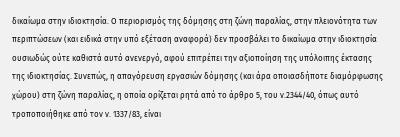δικαίωμα στην ιδιοκτησία. Ο περιορισμός της δόμησης στη ζώνη παραλίας, στην πλειονότητα των περιπτώσεων (και ειδικά στην υπό εξέταση αναφορά) δεν προσβάλει το δικαίωμα στην ιδιοκτησία ουσιωδώς ούτε καθιστά αυτό ανενεργό, αφού επιτρέπει την αξιοποίηση της υπόλοιπης έκτασης της ιδιοκτησίας. Συνεπώς, η απαγόρευση εργασιών δόμησης (και άρα οποιασδήποτε διαμόρφωσης χώρου) στη ζώνη παραλίας, η οποία ορίζεται ρητά από το άρθρο 5, του ν.2344/40, όπως αυτό τροποποιήθηκε από τον ν. 1337/83, είναι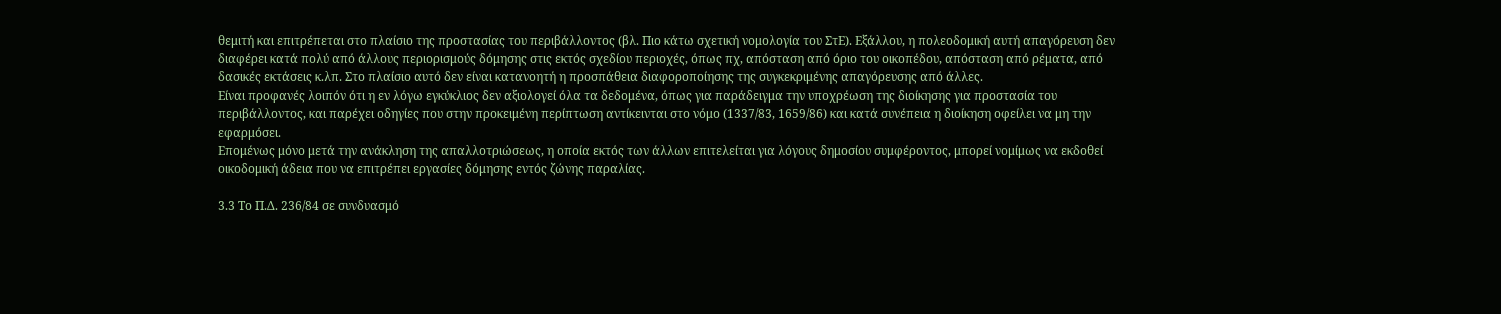θεμιτή και επιτρέπεται στο πλαίσιο της προστασίας του περιβάλλοντος (βλ. Πιο κάτω σχετική νομολογία του ΣτΕ). Εξάλλου, η πολεοδομική αυτή απαγόρευση δεν διαφέρει κατά πολύ από άλλους περιορισμούς δόμησης στις εκτός σχεδίου περιοχές, όπως πχ, απόσταση από όριο του οικοπέδου, απόσταση από ρέματα, από δασικές εκτάσεις κ.λπ. Στο πλαίσιο αυτό δεν είναι κατανοητή η προσπάθεια διαφοροποίησης της συγκεκριμένης απαγόρευσης από άλλες.
Είναι προφανές λοιπόν ότι η εν λόγω εγκύκλιος δεν αξιολογεί όλα τα δεδομένα, όπως για παράδειγμα την υποχρέωση της διοίκησης για προστασία του περιβάλλοντος, και παρέχει οδηγίες που στην προκειμένη περίπτωση αντίκεινται στο νόμο (1337/83, 1659/86) και κατά συνέπεια η διοίκηση οφείλει να μη την εφαρμόσει.
Επομένως μόνο μετά την ανάκληση της απαλλοτριώσεως, η οποία εκτός των άλλων επιτελείται για λόγους δημοσίου συμφέροντος, μπορεί νομίμως να εκδοθεί οικοδομική άδεια που να επιτρέπει εργασίες δόμησης εντός ζώνης παραλίας.

3.3 Το Π.Δ. 236/84 σε συνδυασμό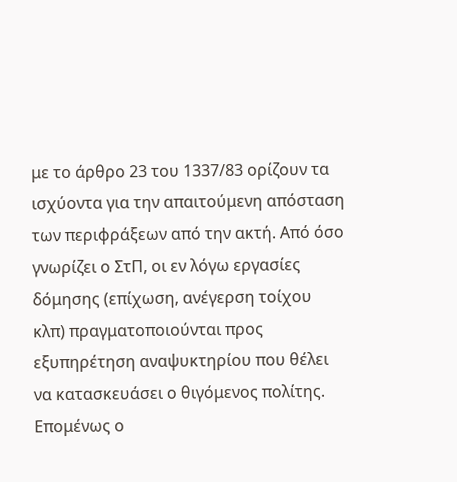με το άρθρο 23 του 1337/83 ορίζουν τα ισχύοντα για την απαιτούμενη απόσταση των περιφράξεων από την ακτή. Από όσο γνωρίζει ο ΣτΠ, οι εν λόγω εργασίες δόμησης (επίχωση, ανέγερση τοίχου κλπ) πραγματοποιούνται προς εξυπηρέτηση αναψυκτηρίου που θέλει να κατασκευάσει ο θιγόμενος πολίτης. Επομένως ο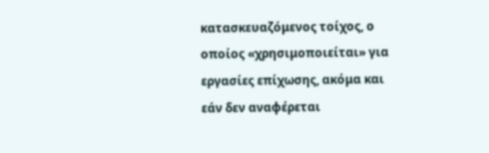κατασκευαζόμενος τοίχος, ο οποίος «χρησιμοποιείται» για εργασίες επίχωσης, ακόμα και εάν δεν αναφέρεται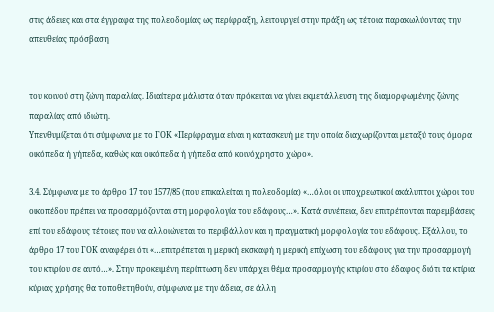στις άδειες και στα έγγραφα της πολεοδομίας ως περίφραξη, λειτουργεί στην πράξη ως τέτοια παρακωλύοντας την απευθείας πρόσβαση


του κοινού στη ζώνη παραλίας. Ιδιαίτερα μάλιστα όταν πρόκειται να γίνει εκμετάλλευση της διαμορφωμένης ζώνης παραλίας από ιδιώτη.
Υπενθυμίζεται ότι σύμφωνα με το ΓΟΚ «Περίφραγμα είναι η κατασκευή με την οποία διαχωρίζονται μεταξύ τους όμορα οικόπεδα ή γήπεδα, καθώς και οικόπεδα ή γήπεδα από κοινόχρηστο χώρο».

3.4. Σύμφωνα με το άρθρο 17 του 1577/85 (που επικαλείται η πολεοδομία) «…όλοι οι υποχρεωτικοί ακάλυπτοι χώροι του οικοπέδου πρέπει να προσαρμόζονται στη μορφολογία του εδάφους…». Κατά συνέπεια, δεν επιτρέπονται παρεμβάσεις επί του εδάφους τέτοιες που να αλλοιώνεται το περιβάλλον και η πραγματική μορφολογία του εδάφους. Εξάλλου, το άρθρο 17 του ΓΟΚ αναφέρει ότι «…επιτρέπεται η μερική εκσκαφή η μερική επίχωση του εδάφους για την προσαρμογή του κτιρίου σε αυτό…». Στην προκειμένη περίπτωση δεν υπάρχει θέμα προσαρμογής κτιρίου στο έδαφος διότι τα κτίρια κύριας χρήσης θα τοποθετηθούν, σύμφωνα με την άδεια, σε άλλη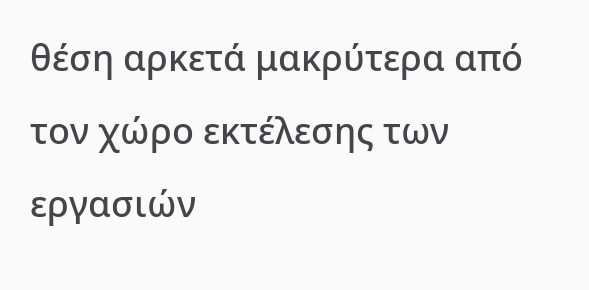θέση αρκετά μακρύτερα από τον χώρο εκτέλεσης των εργασιών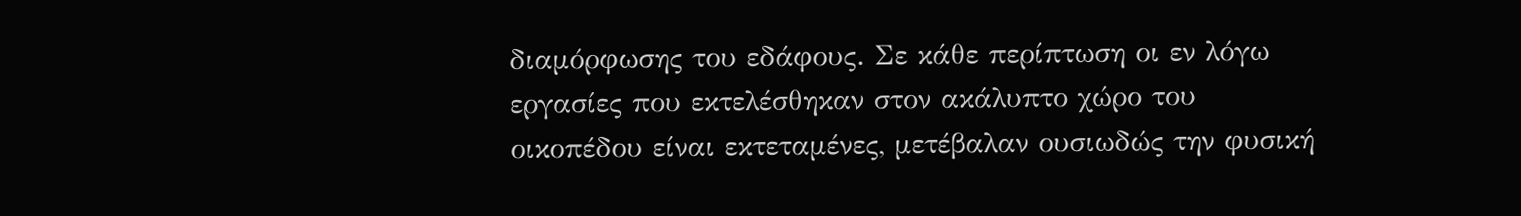διαμόρφωσης του εδάφους. Σε κάθε περίπτωση οι εν λόγω εργασίες που εκτελέσθηκαν στον ακάλυπτο χώρο του οικοπέδου είναι εκτεταμένες, μετέβαλαν ουσιωδώς την φυσική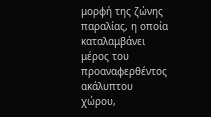μορφή της ζώνης παραλίας, η οποία καταλαμβάνει μέρος του προαναφερθέντος ακάλυπτου χώρου,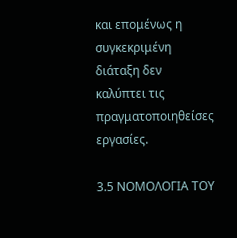και επομένως η συγκεκριμένη διάταξη δεν καλύπτει τις πραγματοποιηθείσες εργασίες.

3.5 ΝΟΜΟΛΟΓΙΑ ΤΟΥ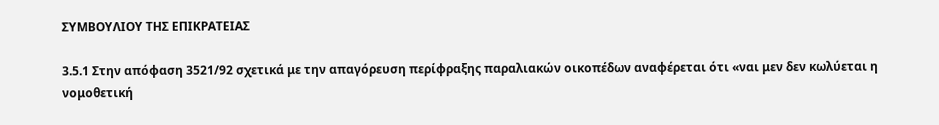ΣΥΜΒΟΥΛΙΟΥ ΤΗΣ ΕΠΙΚΡΑΤΕΙΑΣ

3.5.1 Στην απόφαση 3521/92 σχετικά με την απαγόρευση περίφραξης παραλιακών οικοπέδων αναφέρεται ότι «ναι μεν δεν κωλύεται η νομοθετική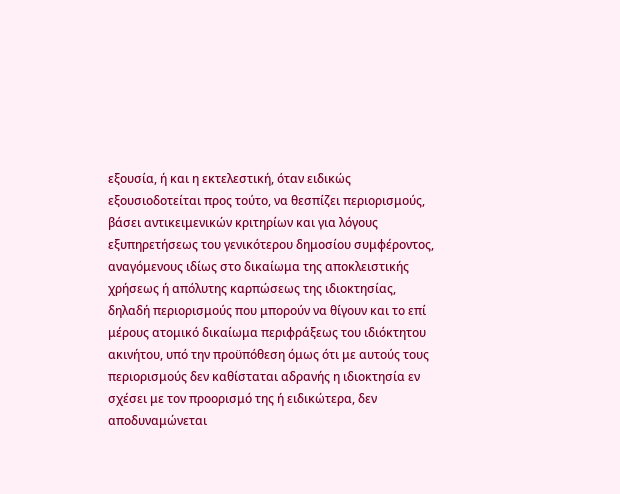εξουσία, ή και η εκτελεστική, όταν ειδικώς εξουσιοδοτείται προς τούτο, να θεσπίζει περιορισμούς, βάσει αντικειμενικών κριτηρίων και για λόγους εξυπηρετήσεως του γενικότερου δημοσίου συμφέροντος, αναγόμενους ιδίως στο δικαίωμα της αποκλειστικής χρήσεως ή απόλυτης καρπώσεως της ιδιοκτησίας, δηλαδή περιορισμούς που μπορούν να θίγουν και το επί μέρους ατομικό δικαίωμα περιφράξεως του ιδιόκτητου ακινήτου, υπό την προϋπόθεση όμως ότι με αυτούς τους περιορισμούς δεν καθίσταται αδρανής η ιδιοκτησία εν σχέσει με τον προορισμό της ή ειδικώτερα, δεν αποδυναμώνεται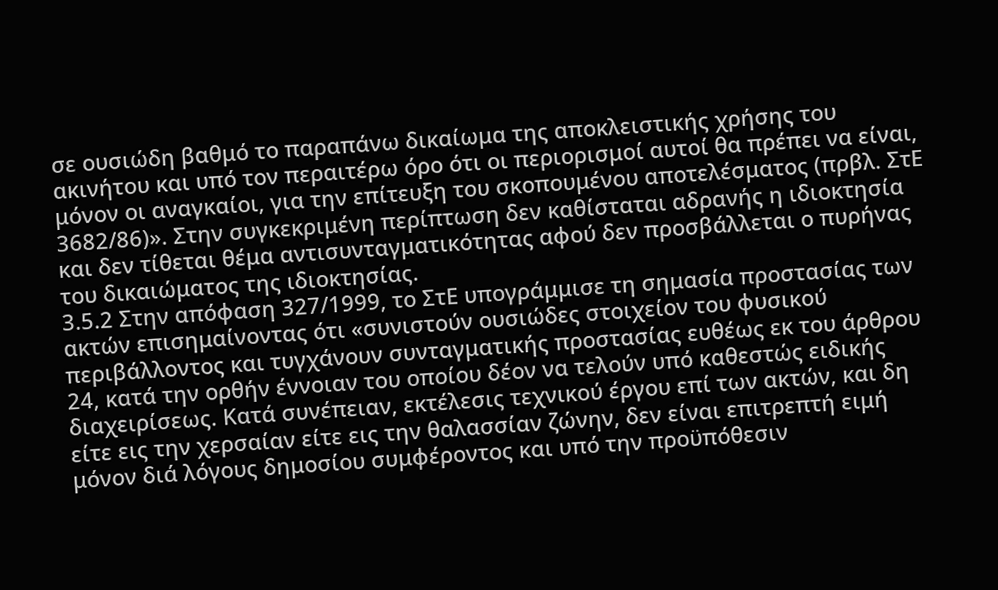σε ουσιώδη βαθμό το παραπάνω δικαίωμα της αποκλειστικής χρήσης του ακινήτου και υπό τον περαιτέρω όρο ότι οι περιορισμοί αυτοί θα πρέπει να είναι, μόνον οι αναγκαίοι, για την επίτευξη του σκοπουμένου αποτελέσματος (πρβλ. ΣτΕ 3682/86)». Στην συγκεκριμένη περίπτωση δεν καθίσταται αδρανής η ιδιοκτησία και δεν τίθεται θέμα αντισυνταγματικότητας αφού δεν προσβάλλεται ο πυρήνας του δικαιώματος της ιδιοκτησίας.
3.5.2 Στην απόφαση 327/1999, το ΣτΕ υπογράμμισε τη σημασία προστασίας των ακτών επισημαίνοντας ότι «συνιστούν ουσιώδες στοιχείον του φυσικού περιβάλλοντος και τυγχάνουν συνταγματικής προστασίας ευθέως εκ του άρθρου 24, κατά την ορθήν έννοιαν του οποίου δέον να τελούν υπό καθεστώς ειδικής διαχειρίσεως. Κατά συνέπειαν, εκτέλεσις τεχνικού έργου επί των ακτών, και δη είτε εις την χερσαίαν είτε εις την θαλασσίαν ζώνην, δεν είναι επιτρεπτή ειμή μόνον διά λόγους δημοσίου συμφέροντος και υπό την προϋπόθεσιν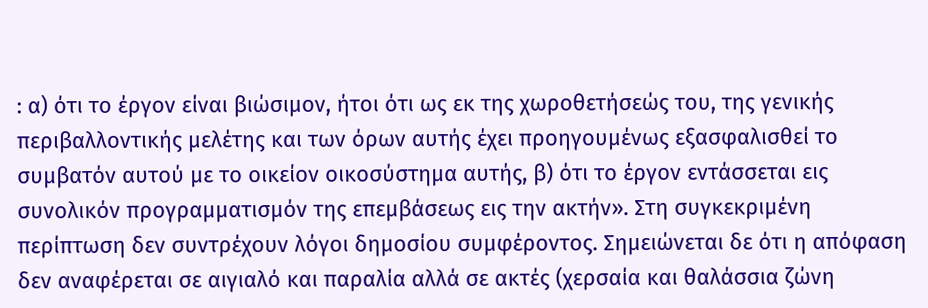: α) ότι το έργον είναι βιώσιμον, ήτοι ότι ως εκ της χωροθετήσεώς του, της γενικής περιβαλλοντικής μελέτης και των όρων αυτής έχει προηγουμένως εξασφαλισθεί το συμβατόν αυτού με το οικείον οικοσύστημα αυτής, β) ότι το έργον εντάσσεται εις συνολικόν προγραμματισμόν της επεμβάσεως εις την ακτήν». Στη συγκεκριμένη περίπτωση δεν συντρέχουν λόγοι δημοσίου συμφέροντος. Σημειώνεται δε ότι η απόφαση δεν αναφέρεται σε αιγιαλό και παραλία αλλά σε ακτές (χερσαία και θαλάσσια ζώνη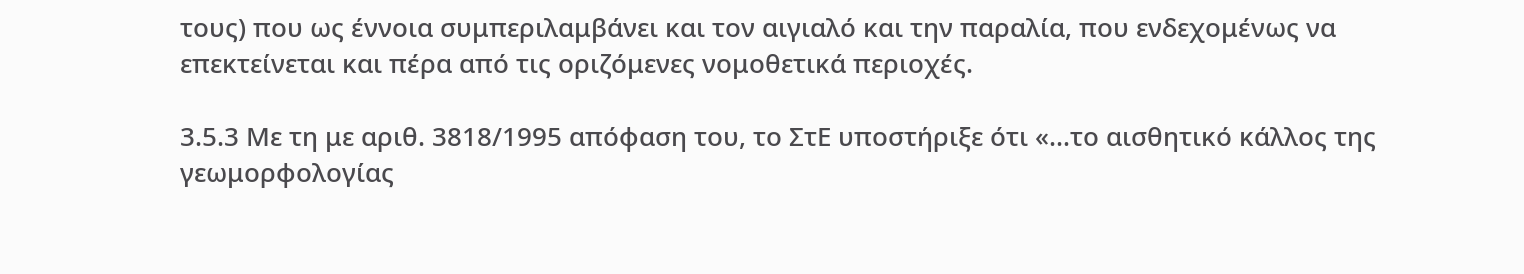τους) που ως έννοια συμπεριλαμβάνει και τον αιγιαλό και την παραλία, που ενδεχομένως να επεκτείνεται και πέρα από τις οριζόμενες νομοθετικά περιοχές.

3.5.3 Με τη με αριθ. 3818/1995 απόφαση του, το ΣτΕ υποστήριξε ότι «…το αισθητικό κάλλος της γεωμορφολογίας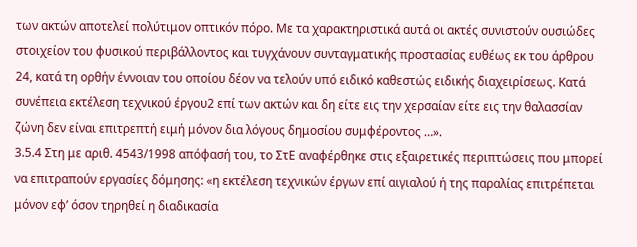των ακτών αποτελεί πολύτιμον οπτικόν πόρο. Με τα χαρακτηριστικά αυτά οι ακτές συνιστούν ουσιώδες στοιχείον του φυσικού περιβάλλοντος και τυγχάνουν συνταγματικής προστασίας ευθέως εκ του άρθρου 24, κατά τη ορθήν έννοιαν του οποίου δέον να τελούν υπό ειδικό καθεστώς ειδικής διαχειρίσεως. Κατά συνέπεια εκτέλεση τεχνικού έργου2 επί των ακτών και δη είτε εις την χερσαίαν είτε εις την θαλασσίαν ζώνη δεν είναι επιτρεπτή ειμή μόνον δια λόγους δημοσίου συμφέροντος …».
3.5.4 Στη με αριθ. 4543/1998 απόφασή του, το ΣτΕ αναφέρθηκε στις εξαιρετικές περιπτώσεις που μπορεί να επιτραπούν εργασίες δόμησης: «η εκτέλεση τεχνικών έργων επί αιγιαλού ή της παραλίας επιτρέπεται μόνον εφ’ όσον τηρηθεί η διαδικασία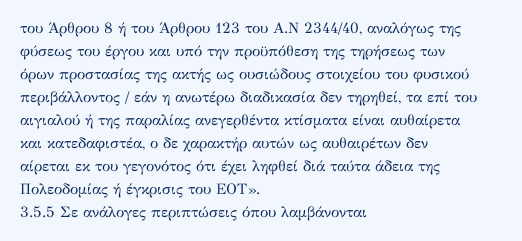του Άρθρου 8 ή του Άρθρου 123 του Α.Ν 2344/40, αναλόγως της φύσεως του έργου και υπό την προϋπόθεση της τηρήσεως των όρων προστασίας της ακτής ως ουσιώδους στοιχείου του φυσικού περιβάλλοντος / εάν η ανωτέρω διαδικασία δεν τηρηθεί, τα επί του αιγιαλού ή της παραλίας ανεγερθέντα κτίσματα είναι αυθαίρετα και κατεδαφιστέα, ο δε χαρακτήρ αυτών ως αυθαιρέτων δεν αίρεται εκ του γεγονότος ότι έχει ληφθεί διά ταύτα άδεια της Πολεοδομίας ή έγκρισις του ΕΟΤ».
3.5.5 Σε ανάλογες περιπτώσεις όπου λαμβάνονται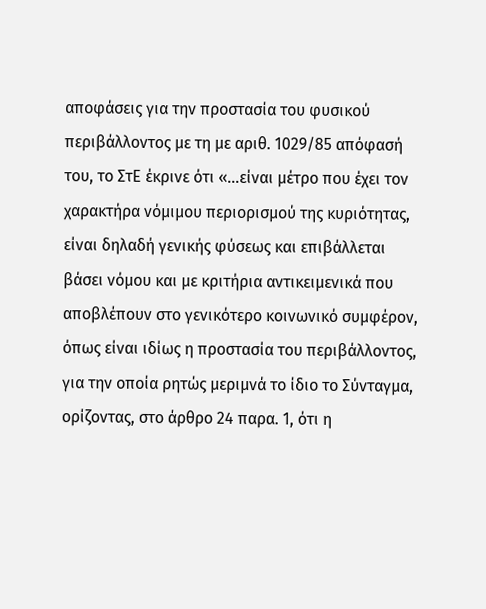αποφάσεις για την προστασία του φυσικού περιβάλλοντος με τη με αριθ. 1029/85 απόφασή του, το ΣτΕ έκρινε ότι «…είναι μέτρο που έχει τον χαρακτήρα νόμιμου περιορισμού της κυριότητας, είναι δηλαδή γενικής φύσεως και επιβάλλεται βάσει νόμου και με κριτήρια αντικειμενικά που αποβλέπουν στο γενικότερο κοινωνικό συμφέρον, όπως είναι ιδίως η προστασία του περιβάλλοντος, για την οποία ρητώς μεριμνά το ίδιο το Σύνταγμα, ορίζοντας, στο άρθρο 24 παρα. 1, ότι η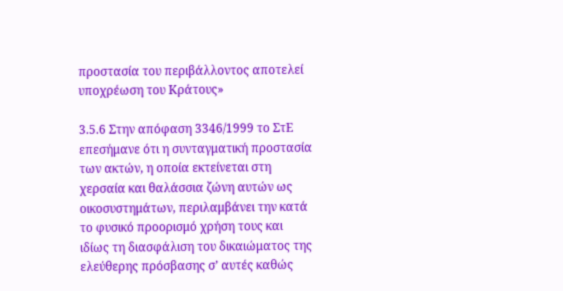προστασία του περιβάλλοντος αποτελεί υποχρέωση του Κράτους»

3.5.6 Στην απόφαση 3346/1999 το ΣτΕ επεσήμανε ότι η συνταγματική προστασία των ακτών, η οποία εκτείνεται στη χερσαία και θαλάσσια ζώνη αυτών ως οικοσυστημάτων, περιλαμβάνει την κατά το φυσικό προορισμό χρήση τους και ιδίως τη διασφάλιση του δικαιώματος της ελεύθερης πρόσβασης σ’ αυτές καθώς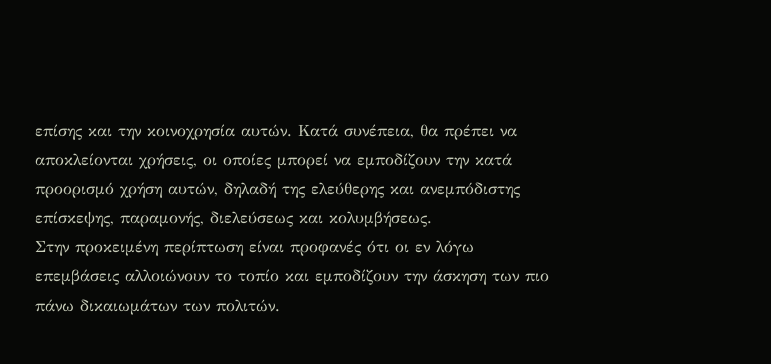επίσης και την κοινοχρησία αυτών. Κατά συνέπεια, θα πρέπει να αποκλείονται χρήσεις, οι οποίες μπορεί να εμποδίζουν την κατά προορισμό χρήση αυτών, δηλαδή της ελεύθερης και ανεμπόδιστης επίσκεψης, παραμονής, διελεύσεως και κολυμβήσεως.
Στην προκειμένη περίπτωση είναι προφανές ότι οι εν λόγω επεμβάσεις αλλοιώνουν το τοπίο και εμποδίζουν την άσκηση των πιο πάνω δικαιωμάτων των πολιτών.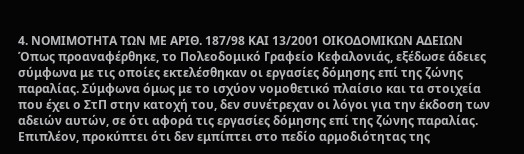4. ΝΟΜΙΜΟΤΗΤΑ ΤΩΝ ΜΕ ΑΡΙΘ. 187/98 ΚΑΙ 13/2001 ΟΙΚΟΔΟΜΙΚΩΝ ΑΔΕΙΩΝ
Όπως προαναφέρθηκε, το Πολεοδομικό Γραφείο Κεφαλονιάς, εξέδωσε άδειες σύμφωνα με τις οποίες εκτελέσθηκαν οι εργασίες δόμησης επί της ζώνης παραλίας. Σύμφωνα όμως με το ισχύον νομοθετικό πλαίσιο και τα στοιχεία που έχει ο ΣτΠ στην κατοχή του, δεν συνέτρεχαν οι λόγοι για την έκδοση των αδειών αυτών, σε ότι αφορά τις εργασίες δόμησης επί της ζώνης παραλίας. Επιπλέον, προκύπτει ότι δεν εμπίπτει στο πεδίο αρμοδιότητας της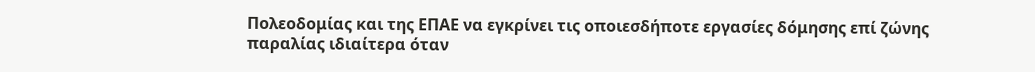Πολεοδομίας και της ΕΠΑΕ να εγκρίνει τις οποιεσδήποτε εργασίες δόμησης επί ζώνης παραλίας ιδιαίτερα όταν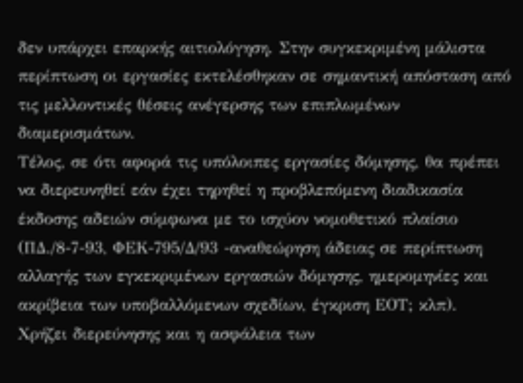δεν υπάρχει επαρκής αιτιολόγηση. Στην συγκεκριμένη μάλιστα περίπτωση οι εργασίες εκτελέσθηκαν σε σημαντική απόσταση από τις μελλοντικές θέσεις ανέγερσης των επιπλωμένων διαμερισμάτων.
Τέλος, σε ότι αφορά τις υπόλοιπες εργασίες δόμησης, θα πρέπει να διερευνηθεί εάν έχει τηρηθεί η προβλεπόμενη διαδικασία έκδοσης αδειών σύμφωνα με το ισχύον νομοθετικό πλαίσιο (ΠΔ./8-7-93, ΦΕΚ-795/Δ/93 -αναθεώρηση άδειας σε περίπτωση αλλαγής των εγκεκριμένων εργασιών δόμησης, ημερομηνίες και ακρίβεια των υποβαλλόμενων σχεδίων, έγκριση ΕΟΤ; κλπ). Χρήζει διερεύνησης και η ασφάλεια των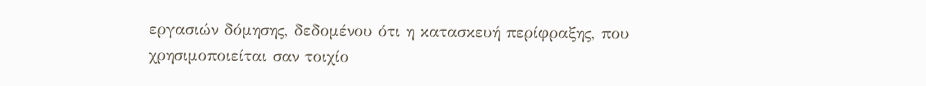εργασιών δόμησης, δεδομένου ότι η κατασκευή περίφραξης, που χρησιμοποιείται σαν τοιχίο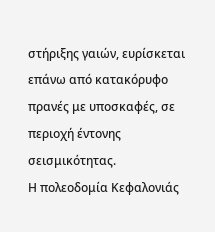στήριξης γαιών, ευρίσκεται επάνω από κατακόρυφο πρανές με υποσκαφές, σε περιοχή έντονης σεισμικότητας.
Η πολεοδομία Κεφαλονιάς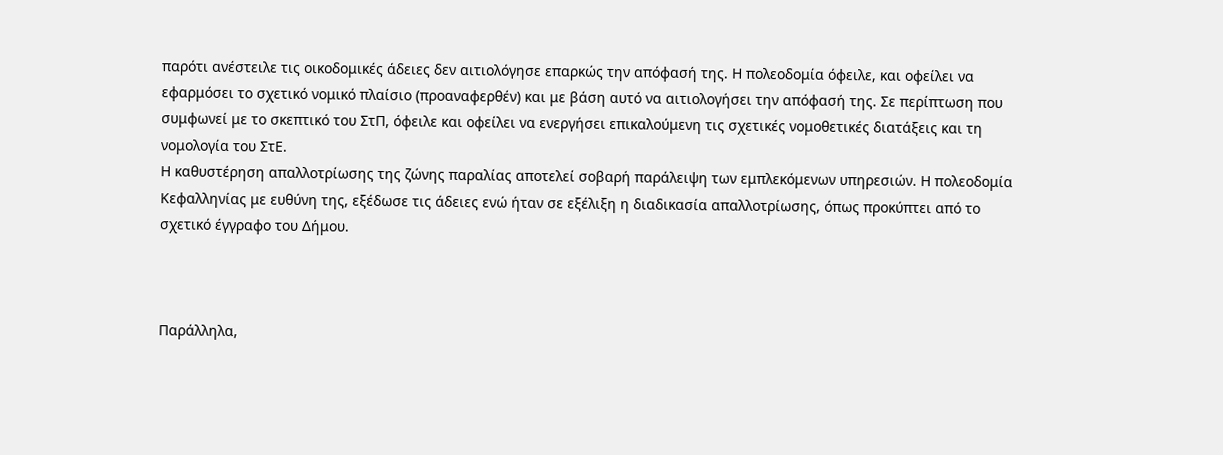παρότι ανέστειλε τις οικοδομικές άδειες δεν αιτιολόγησε επαρκώς την απόφασή της. Η πολεοδομία όφειλε, και οφείλει να εφαρμόσει το σχετικό νομικό πλαίσιο (προαναφερθέν) και με βάση αυτό να αιτιολογήσει την απόφασή της. Σε περίπτωση που συμφωνεί με το σκεπτικό του ΣτΠ, όφειλε και οφείλει να ενεργήσει επικαλούμενη τις σχετικές νομοθετικές διατάξεις και τη νομολογία του ΣτΕ.
Η καθυστέρηση απαλλοτρίωσης της ζώνης παραλίας αποτελεί σοβαρή παράλειψη των εμπλεκόμενων υπηρεσιών. Η πολεοδομία Κεφαλληνίας με ευθύνη της, εξέδωσε τις άδειες ενώ ήταν σε εξέλιξη η διαδικασία απαλλοτρίωσης, όπως προκύπτει από το σχετικό έγγραφο του Δήμου.



Παράλληλα,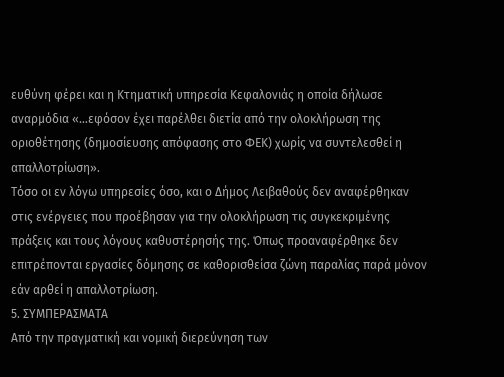ευθύνη φέρει και η Κτηματική υπηρεσία Κεφαλονιάς η οποία δήλωσε αναρμόδια «…εφόσον έχει παρέλθει διετία από την ολοκλήρωση της οριοθέτησης (δημοσίευσης απόφασης στο ΦΕΚ) χωρίς να συντελεσθεί η απαλλοτρίωση».
Τόσο οι εν λόγω υπηρεσίες όσο, και ο Δήμος Λειβαθούς δεν αναφέρθηκαν στις ενέργειες που προέβησαν για την ολοκλήρωση τις συγκεκριμένης πράξεις και τους λόγους καθυστέρησής της. Όπως προαναφέρθηκε δεν επιτρέπονται εργασίες δόμησης σε καθορισθείσα ζώνη παραλίας παρά μόνον εάν αρθεί η απαλλοτρίωση.
5. ΣΥΜΠΕΡΑΣΜΑΤΑ
Από την πραγματική και νομική διερεύνηση των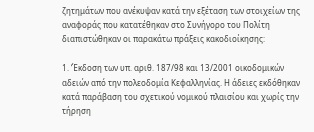ζητημάτων που ανέκυψαν κατά την εξέταση των στοιχείων της αναφοράς που κατατέθηκαν στο Συνήγορο του Πολίτη διαπιστώθηκαν οι παρακάτω πράξεις κακοδιοίκησης:

1. ‘Έκδοση των υπ. αριθ. 187/98 και 13/2001 οικοδομικών αδειών από την πολεοδομία Κεφαλληνίας. Η άδειες εκδόθηκαν κατά παράβαση του σχετικού νομικού πλαισίου και χωρίς την τήρηση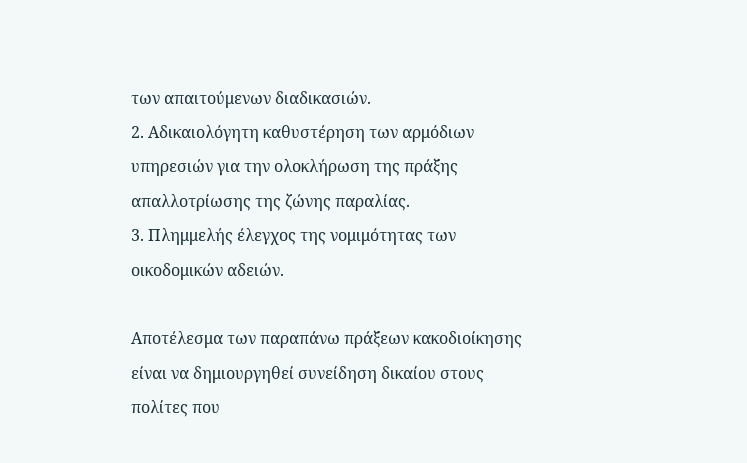των απαιτούμενων διαδικασιών.
2. Αδικαιολόγητη καθυστέρηση των αρμόδιων υπηρεσιών για την ολοκλήρωση της πράξης απαλλοτρίωσης της ζώνης παραλίας.
3. Πλημμελής έλεγχος της νομιμότητας των οικοδομικών αδειών.

Αποτέλεσμα των παραπάνω πράξεων κακοδιοίκησης είναι να δημιουργηθεί συνείδηση δικαίου στους πολίτες που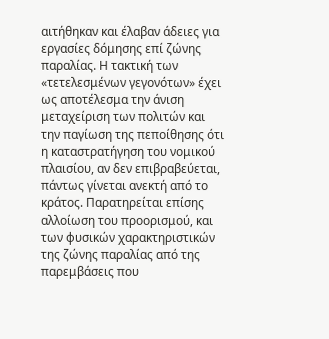αιτήθηκαν και έλαβαν άδειες για εργασίες δόμησης επί ζώνης παραλίας. Η τακτική των «τετελεσμένων γεγονότων» έχει ως αποτέλεσμα την άνιση μεταχείριση των πολιτών και την παγίωση της πεποίθησης ότι η καταστρατήγηση του νομικού πλαισίου, αν δεν επιβραβεύεται, πάντως γίνεται ανεκτή από το κράτος. Παρατηρείται επίσης αλλοίωση του προορισμού, και των φυσικών χαρακτηριστικών της ζώνης παραλίας από της παρεμβάσεις που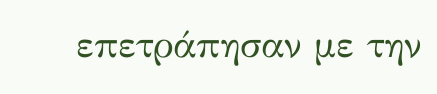επετράπησαν με την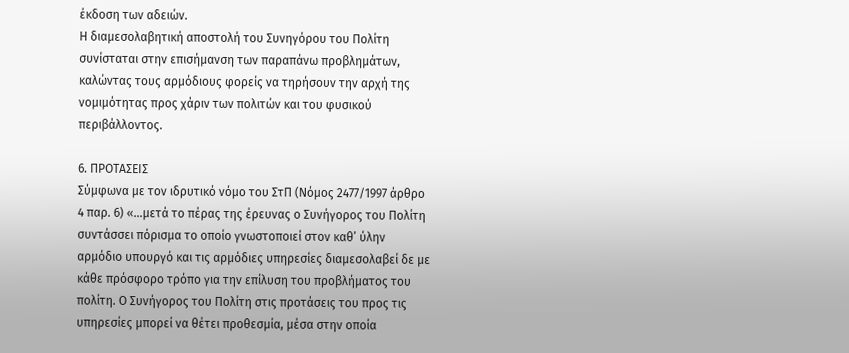έκδοση των αδειών.
Η διαμεσολαβητική αποστολή του Συνηγόρου του Πολίτη συνίσταται στην επισήμανση των παραπάνω προβλημάτων, καλώντας τους αρμόδιους φορείς να τηρήσουν την αρχή της νομιμότητας προς χάριν των πολιτών και του φυσικού περιβάλλοντος.

6. ΠΡΟΤΑΣΕΙΣ
Σύμφωνα με τον ιδρυτικό νόμο του ΣτΠ (Νόμος 2477/1997 άρθρο 4 παρ. 6) «…μετά το πέρας της έρευνας ο Συνήγορος του Πολίτη συντάσσει πόρισμα το οποίο γνωστοποιεί στον καθ’ ύλην αρμόδιο υπουργό και τις αρμόδιες υπηρεσίες διαμεσολαβεί δε με κάθε πρόσφορο τρόπο για την επίλυση του προβλήματος του πολίτη. Ο Συνήγορος του Πολίτη στις προτάσεις του προς τις υπηρεσίες μπορεί να θέτει προθεσμία, μέσα στην οποία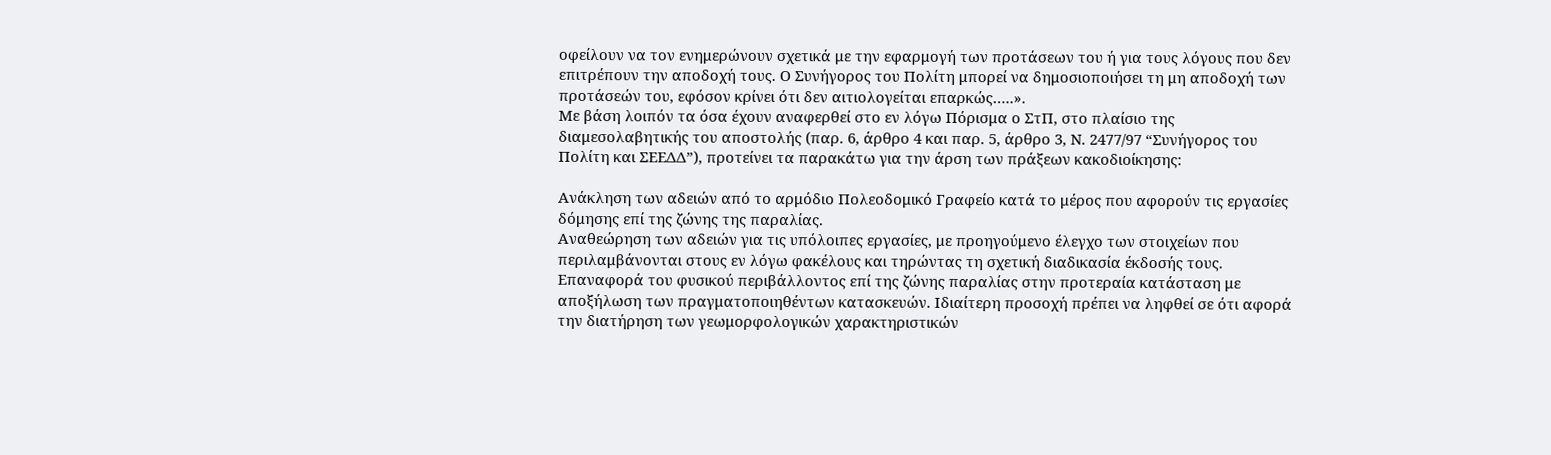οφείλουν να τον ενημερώνουν σχετικά με την εφαρμογή των προτάσεων του ή για τους λόγους που δεν επιτρέπουν την αποδοχή τους. Ο Συνήγορος του Πολίτη μπορεί να δημοσιοποιήσει τη μη αποδοχή των προτάσεών του, εφόσον κρίνει ότι δεν αιτιολογείται επαρκώς…..».
Με βάση λοιπόν τα όσα έχουν αναφερθεί στο εν λόγω Πόρισμα ο ΣτΠ, στο πλαίσιο της διαμεσολαβητικής του αποστολής (παρ. 6, άρθρο 4 και παρ. 5, άρθρο 3, Ν. 2477/97 “Συνήγορος του Πολίτη και ΣΕΕΔΔ”), προτείνει τα παρακάτω για την άρση των πράξεων κακοδιοίκησης:

Ανάκληση των αδειών από το αρμόδιο Πολεοδομικό Γραφείο κατά το μέρος που αφορούν τις εργασίες δόμησης επί της ζώνης της παραλίας.
Αναθεώρηση των αδειών για τις υπόλοιπες εργασίες, με προηγούμενο έλεγχο των στοιχείων που περιλαμβάνονται στους εν λόγω φακέλους και τηρώντας τη σχετική διαδικασία έκδοσής τους.
Επαναφορά του φυσικού περιβάλλοντος επί της ζώνης παραλίας στην προτεραία κατάσταση με αποξήλωση των πραγματοποιηθέντων κατασκευών. Ιδιαίτερη προσοχή πρέπει να ληφθεί σε ότι αφορά την διατήρηση των γεωμορφολογικών χαρακτηριστικών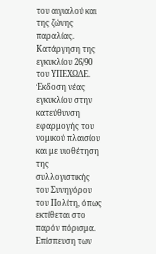του αιγιαλού και της ζώνης παραλίας.
Κατάργηση της εγκυκλίου 26/90 του ΥΠΕΧΩΔΕ. Έκδοση νέας εγκυκλίου στην κατεύθυνση εφαρμογής του νομικού πλαισίου και με υιοθέτηση της συλλογιστικής του Συνηγόρου του Πολίτη, όπως εκτίθεται στο παρόν πόρισμα.
Επίσπευση των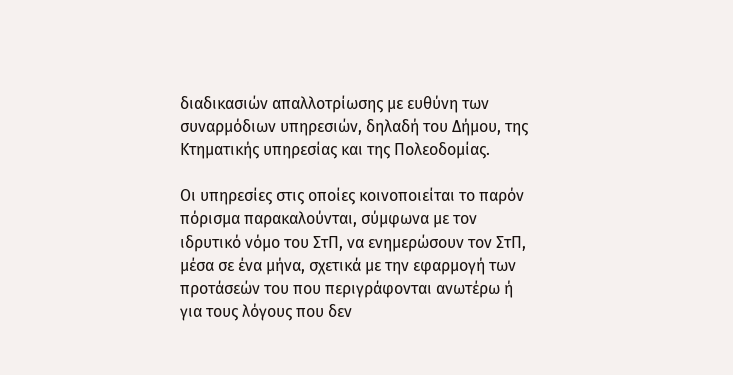διαδικασιών απαλλοτρίωσης με ευθύνη των συναρμόδιων υπηρεσιών, δηλαδή του Δήμου, της Κτηματικής υπηρεσίας και της Πολεοδομίας.

Οι υπηρεσίες στις οποίες κοινοποιείται το παρόν πόρισμα παρακαλούνται, σύμφωνα με τον ιδρυτικό νόμο του ΣτΠ, να ενημερώσουν τον ΣτΠ, μέσα σε ένα μήνα, σχετικά με την εφαρμογή των προτάσεών του που περιγράφονται ανωτέρω ή για τους λόγους που δεν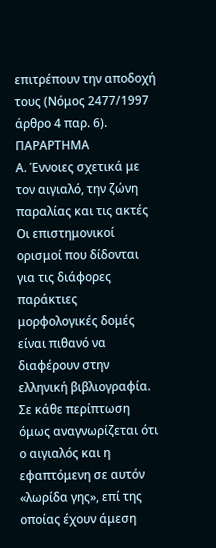επιτρέπουν την αποδοχή τους (Νόμος 2477/1997 άρθρο 4 παρ. 6).
ΠΑΡΑΡΤΗΜΑ
Α. Έννοιες σχετικά με τον αιγιαλό, την ζώνη παραλίας και τις ακτές
Οι επιστημονικοί ορισμοί που δίδονται για τις διάφορες παράκτιες μορφολογικές δομές είναι πιθανό να διαφέρουν στην ελληνική βιβλιογραφία. Σε κάθε περίπτωση όμως αναγνωρίζεται ότι ο αιγιαλός και η εφαπτόμενη σε αυτόν «λωρίδα γης», επί της οποίας έχουν άμεση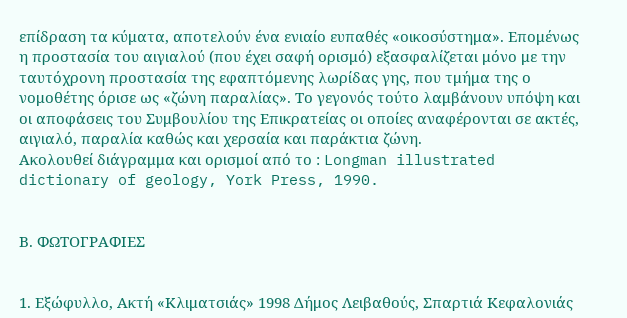επίδραση τα κύματα, αποτελούν ένα ενιαίο ευπαθές «οικοσύστημα». Επομένως η προστασία του αιγιαλού (που έχει σαφή ορισμό) εξασφαλίζεται μόνο με την ταυτόχρονη προστασία της εφαπτόμενης λωρίδας γης, που τμήμα της ο νομοθέτης όρισε ως «ζώνη παραλίας». Το γεγονός τούτο λαμβάνουν υπόψη και οι αποφάσεις του Συμβουλίου της Επικρατείας οι οποίες αναφέρονται σε ακτές, αιγιαλό, παραλία καθώς και χερσαία και παράκτια ζώνη.
Ακολουθεί διάγραμμα και ορισμοί από το : Longman illustrated dictionary of geology, York Press, 1990.


Β. ΦΩΤΟΓΡΑΦΙΕΣ


1. Εξώφυλλο, Ακτή «Κλιματσιάς» 1998 Δήμος Λειβαθούς, Σπαρτιά Κεφαλονιάς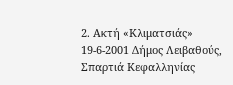2. Ακτή «Κλιματσιάς» 19-6-2001 Δήμος Λειβαθούς, Σπαρτιά Κεφαλληνίας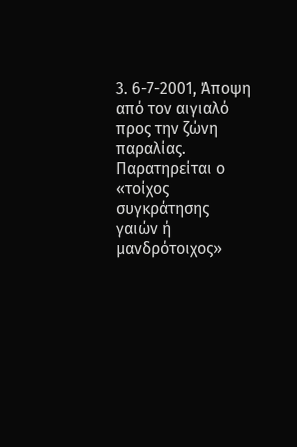3. 6-7-2001, Άποψη από τον αιγιαλό προς την ζώνη παραλίας. Παρατηρείται ο «τοίχος συγκράτησης γαιών ή μανδρότοιχος»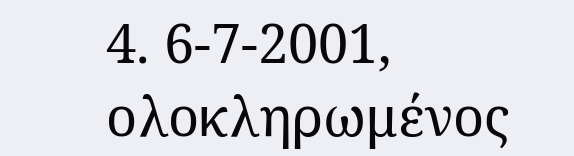4. 6-7-2001, ολοκληρωμένος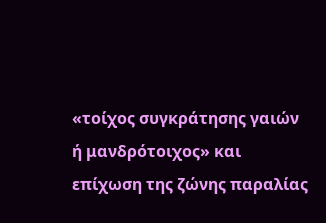«τοίχος συγκράτησης γαιών ή μανδρότοιχος» και επίχωση της ζώνης παραλίας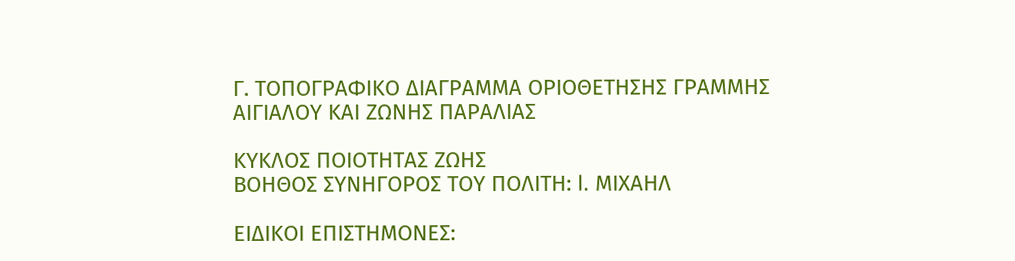Γ. ΤΟΠΟΓΡΑΦΙΚΟ ΔΙΑΓΡΑΜΜΑ ΟΡΙΟΘΕΤΗΣΗΣ ΓΡΑΜΜΗΣ ΑΙΓΙΑΛΟΥ ΚΑΙ ΖΩΝΗΣ ΠΑΡΑΛΙΑΣ

ΚΥΚΛΟΣ ΠΟΙΟΤΗΤΑΣ ΖΩΗΣ
ΒΟΗΘΟΣ ΣΥΝΗΓΟΡΟΣ ΤΟΥ ΠΟΛΙΤΗ: I. ΜΙΧΑΗΛ

ΕΙΔΙΚΟΙ ΕΠΙΣΤΗΜΟΝΕΣ: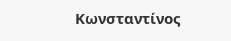Κωνσταντίνος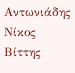Αντωνιάδης
Νίκος Βίττης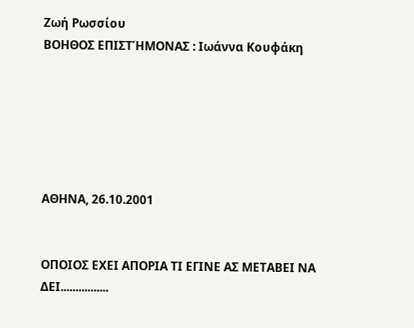Ζωή Ρωσσίου
ΒΟΗΘΟΣ ΕΠΙΣΤΉΜΟΝΑΣ : Ιωάννα Κουφάκη






ΑΘΗΝΑ, 26.10.2001


ΟΠΟΙΟΣ ΕΧΕΙ ΑΠΟΡΙΑ ΤΙ ΕΓΙΝΕ ΑΣ ΜΕΤΑΒΕΙ ΝΑ ΔΕΙ................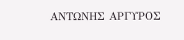ΑΝΤΩΝΗΣ ΑΡΓΥΡΟΣ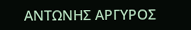ΑΝΤΩΝΗΣ ΑΡΓΥΡΟΣ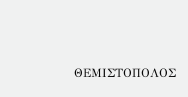ΘΕΜΙΣΤΟΠΟΛΟΣ